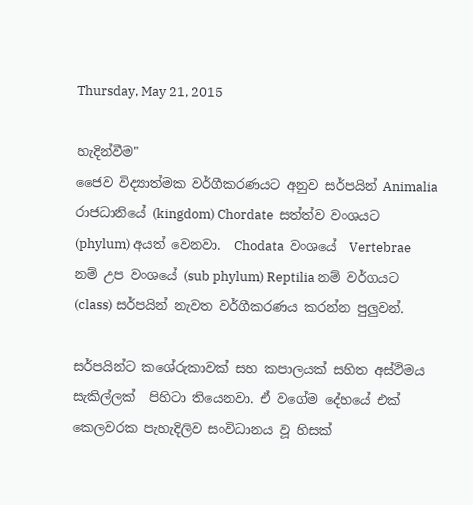Thursday, May 21, 2015

හැදින්වීම"
ජෛව විද්‍යාත්මක වර්ගීකරණයට අනුව සර්පයින් Animalia රාජධානියේ (kingdom) Chordate  සත්ත්ව වංශයට (phylum) අයත් වෙනවා.  Chodata  වංශයේ  Vertebrae  නම් උප වංශයේ (sub phylum) Reptilia නම් වර්ගයට (class) සර්පයින් නැවත වර්ගීකරණය කරන්න පුලුවන්.

සර්පයින්ට කශේරුකාවක් සහ කපාලයක් සහිත අස්ථිමය සැකිල්ලක්  පිහිටා තියෙනවා. ඒ වගේම දේහයේ එක් කෙලවරක පැහැදිලිව සංවිධානය වූ හිසක්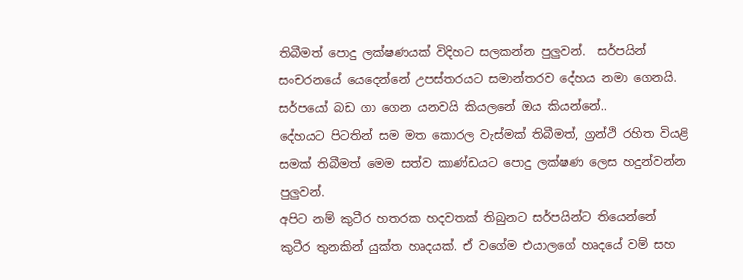තිබීමත් පොදු ලක්ෂණයක් විදිහට සලකන්න පුලුවන්.  සර්පයින් සංචරනයේ යෙදෙන්නේ උපස්තරයට සමාන්තරව දේහය නමා ගෙනයි. සර්පයෝ බඩ ගා ගෙන යනවයි කියලනේ ඔය කියන්නේ..
දේහයට පිටතින් සම මත කොරල වැස්මක් තිබීමත්, ග්‍රන්ථි රහිත වියළි සමක් තිබීමත් මෙම සත්ව කාණ්ඩයට පොදු ලක්ෂණ ලෙස හදුන්වන්න පුලුවන්.
අපිට නම් කුටීර හතරක හදවතක් තිබුනට සර්පයින්ට තියෙන්නේ  කුටීර තුනකින් යුක්ත හෘදයක්. ඒ වගේම එයාලගේ හෘදයේ වම් සහ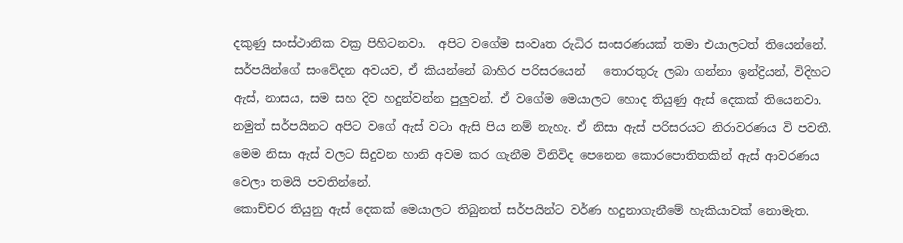දකුණු සංස්ථානික වක්‍ර පිහිටනවා.  අපිට වගේම සංවෘත රුධිර සංසරණයක් තමා එයාලටත් තියෙන්නේ.
සර්පයින්ගේ සංවේදන අවයව, ඒ කියන්නේ බාහිර පරිසරයෙන්   තොරතුරු ලබා ගන්නා ඉන්ද්‍රියන්, විදිහට ඇස්, නාසය, සම සහ දිව හදුන්වන්න පුලුවන්. ඒ වගේම මෙයාලට හොද තියුණු ඇස් දෙකක් තියෙනවා. නමුත් සර්පයිනට අපිට වගේ ඇස් වටා ඇසි පිය නම් නැහැ. ඒ නිසා ඇස් පරිසරයට නිරාවරණය වි පවතී. මෙම නිසා ඇස් වලට සිදුවන හානි අවම කර ගැනීම විනිවිද ‌පෙ‌නෙන ‌කොර‌පොතිතකින් ඇස් ආවරණය වෙලා තමයි පවතින්නේ.
කොච්චර තියුනු ඇස් දෙකක් මෙයාලට තිබුනත් සර්පයින්ට වර්ණ හදුනාගැනී‌මේ හැකියාවක් ‌නොමැත.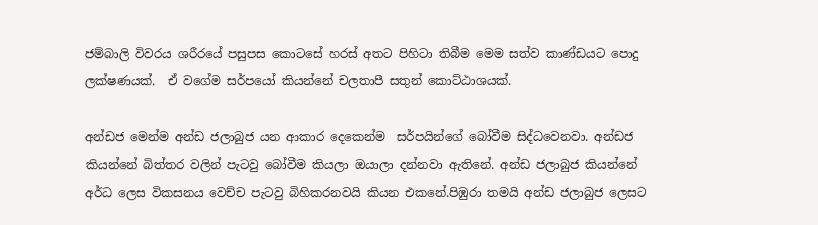ජම්බාලි විවරය ශරීරයේ පසුපස කොටසේ හරස් අතට පිහිටා තිබීම මෙම සත්ව කාණ්ඩයට පොදු ලක්ෂණයක්.  ඒ වගේම සර්පයෝ කියන්නේ චලතාපී සතුන් කොට්ඨාශයක්.

අන්ඩජ මෙන්ම අන්ඩ ජලාබුජ යන ආකාර දෙකෙන්ම  සර්පයින්ගේ බෝවීම සිද්ධවෙනවා. අන්ඩජ කියන්නේ බිත්තර වලින් පැටවු බෝවීම කියලා ඔයාලා දන්නවා ඇතිනේ. අන්ඩ ජලාබුජ කියන්නේ අර්ධ ලෙස විකසනය වෙච්ච පැටවු බිහිකරනවයි කියන එකනේ.පිඹුරා තමයි අන්ඩ ජලාබුජ ලෙසට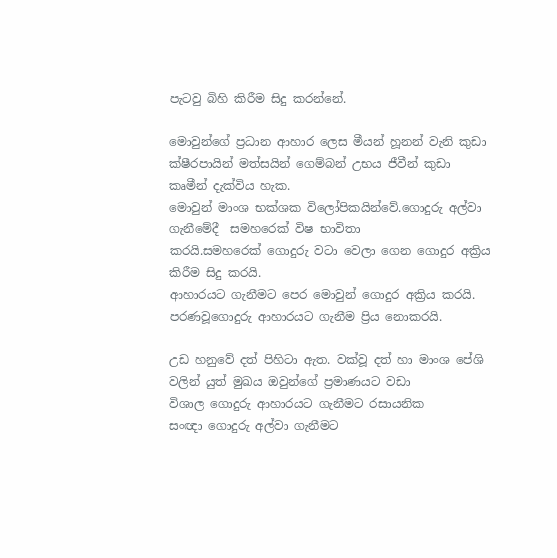පැටවු බිහි කිරීම සිදු කරන්නේ.

මොවුන්‌ගේ ප්‍රධාන ආහාර ‌ලෙස මීයන් හූනන් වැනි කුඩා ක්ෂීරපායින් මත්සයින් ‌ගෙම්බන් උභය ජීවීන් කුඩා කෘමීන් දැක්විය හැක.
මොවුන් මාංශ භක්ශක වි‌ලෝපිකයින්වේ.ගොදුරු අල්වා ගැනී‌මේදී  සමහ‌රෙක් විෂ භාවිතා කරයි.සමහ‌රෙක් ‌ගොදුරු වටා ‌වෙලා ‌ගෙන ‌ගොදුර අක්‍රිය කිරීම සිදු කරයි.
ආහාරයට ගැනීමට ‌පෙර ‌මොවුන් ‌ගොදුර අක්‍රිය කරයි. පරණවූ‌ගොදුරු ආහාරයට ගැනීම ප්‍රිය ‌නොකරයි.

උඩ හනු‌වේ දත් පිහිටා ඇත. වක්වූ දත් හා මාංශ ‌පේශි වලින් යුත් මුඛය ඔවුන්‌ගේ ප්‍රමාණයට වඩා විශාල ‌ගොදුරු ආහාරයට ගැනීමට රසායනික සංඥා ‌ගොදුරු අල්වා ගැනීමට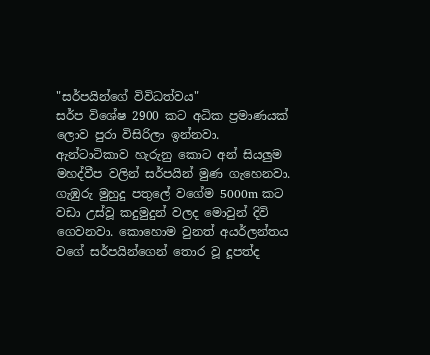"සර්පයින්ගේ විවිධත්වය"
සර්ප විශේෂ 2900 කට අධික ප්‍රමාණයක් ලොව පුරා විසිරිලා ඉන්නවා. ඇන්ටාටිකාව හැරුනු කොට අන් සියලුම මහද්වීප වලින් සර්පයින් මුණ ගැහෙනවා. ගැඹුරු මුහුදු පතුලේ වගේම 5000m කට වඩා උස්වූ කදුමුදුන් වලද මොවුන් දිවි ගෙවනවා. කොහොම වුනත් අයර්ලන්තය වගේ සර්පයින්ගෙන් තොර වූ දූපත්ද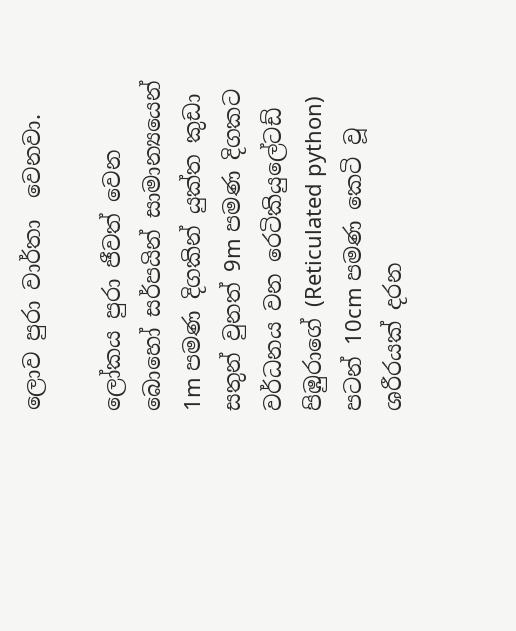ලොව පුරා වාර්තා  වෙනවා.

ලෝකය පුරා ජීවත් වෙන බොහෝ සර්පයින් සාමාන්‍යයෙන් 1m පමණ දිගකින් යුක්ත කුඩා සතුන් වුනත් 9m පමණ දිගකට වර්ධනය වන රෙටිකියුලේටඩ් පිඹුරාගේ (Reticulated python) පටන් 10cm පමණ කෙටි වූ ශරීරයක් දරන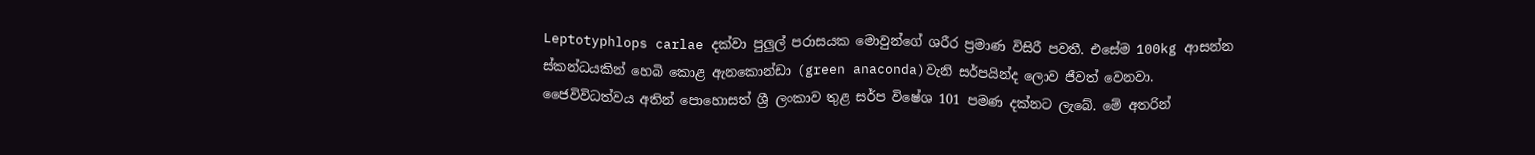Leptotyphlops carlae දක්වා පුලුල් පරාසයක මොවුන්ගේ ශරීර ප්‍රමාණ විසිරී පවතී. එසේම 100kg ආසන්න ස්කන්ධයකින් හෙබි කොළ ඇනකොන්ඩා (green anaconda)වැනි සර්පයින්ද ලොව ජීවත් වෙනවා.
ජෛවිවිධත්වය අතින් පොහොසත් ශ්‍රී ලංකාව තුළ සර්ප විෂේශ 101 පමණ දක්නට ලැබේ. මේ අතරින්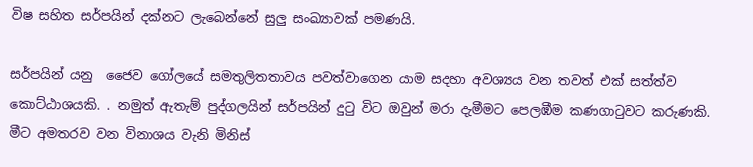විෂ සහිත සර්පයින් දක්නට ලැබෙන්නේ සුලු සංඛ්‍යාවක් පමණයි.

සර්පයින් යනු  ජෛව ගෝලයේ සමතුලිතතාවය පවත්වාගෙන යාම සදහා අවශ්‍යය වන තවත් එක් සත්ත්ව කොට්ඨාශයකි. . නමුත් ඇතැම් පුද්ගලයින් සර්පයින් දුටු විට ඔවුන් මරා දැමීමට පෙලඹීම කණගාටුවට කරුණකි. මීට අමතරව වන විනාශය වැනි මිනිස්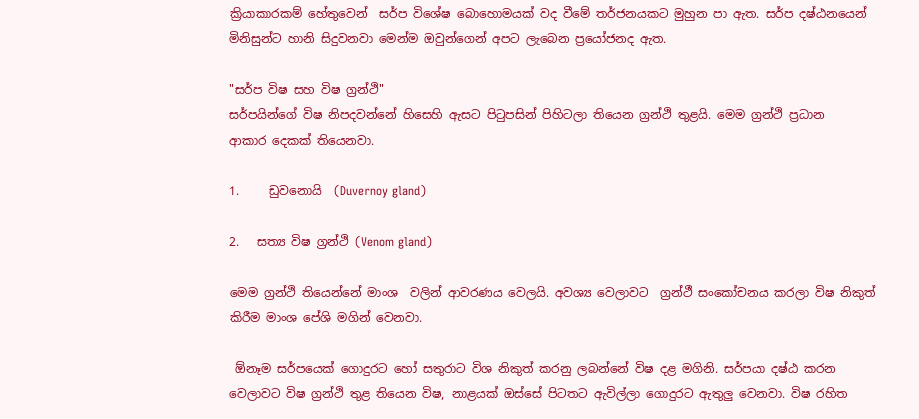ක්‍රියාකාරකම් හේතුවෙන්  සර්ප විශේෂ බොහොමයක් වද වීමේ තර්ජනයකට මුහුන පා ඇත. සර්ප දෂ්ඨනයෙන් මිනිසුන්ට හානි සිදුවනවා මෙන්ම ඔවුන්ගෙන් අපට ලැබෙන ප්‍රයෝජනද ඇත.

"සර්ප විෂ සහ විෂ ග්‍රන්ථි"
සර්පයින්‌ගේ විෂ නිපදවන්‌නේ හි‌සෙහි ඇසට පිටුපසින් පිහිටලා තියෙන ග්‍රන්ථි තුළයි. මෙම ග්‍රන්ථි ප්‍රධාන  ආකාර ‌දෙකක් තියෙනවා.

1.     ඩුව‌නොයි  (Duvernoy gland)

2.   සත්‍ය විෂ ග්‍රන්ථි ‌(Venom gland)

මෙම ග්‍රන්ථි තියෙන්නේ මාංශ  වලින් ආවරණය වෙලයි. අවශ්‍ය වෙලාවට  ග්‍රන්ථී සං‌කෝචනය කරලා විෂ නිකුත් කිරීම මාංශ ‌පේශි මගින් වෙනවා.

 ඕනෑම සර්පයෙක් ගොදුරට ‌හෝ සතුරාට විශ නිකුත් කරනු ලබන්‌නේ විෂ දළ මගිනි. සර්පයා දෂ්ඨ කරන වෙලාවට විෂ ග්‍රන්ථි තුළ තියෙන විෂ, නාළයක් ඔස්‌සේ පිටතට ඇවිල්ලා ගොදුරට ඇතුලු වෙනවා. විෂ රහිත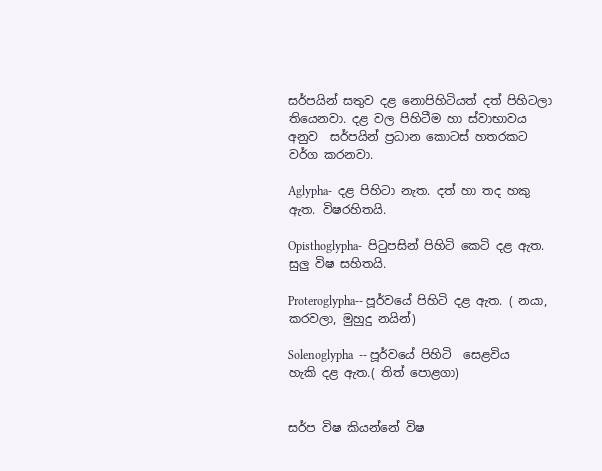සර්පයින් සතුව දළ ‌නොපිහිටියත් දත් පිහිටලා තියෙනවා. දළ වල පිහිටීම හා ස්වාභාවය අනුව  සර්පයින් ප්‍රධාන කොටස් හතරකට වර්ග කරනවා.

Aglypha-  දළ පිහිටා නැත. දත් හා තද හකු ඇත. විෂරහිතයි.

Opisthoglypha-  පිටුපසින් පිහිටි ‌කෙටි දළ ඇත. සුලු විෂ සහිතයි.

Proteroglypha-- පූර්ව‌යේ පිහිටි දළ ඇත. ( නයා, කරවලා, මුහුදු නයින්)

Solenoglypha  -- පූර්ව‌යේ පිහිටි  ‌සෙළවිය  හැකි දළ ඇත.( තිත් ‌පොළගා)


සර්ප විෂ කියන්නේ විෂ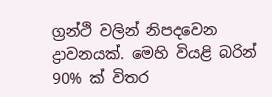ග්‍රන්ථි වලින් නිපද‌වෙන ද්‍රාවනයක්. මෙහි වියළි බරින් 90% ක් විතර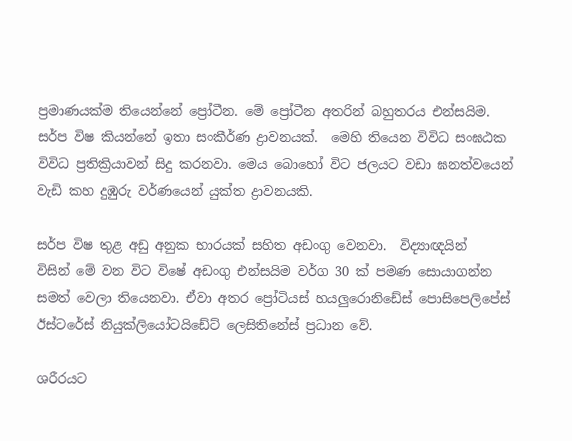ප්‍රමාණයක්ම තියෙන්නේ ‌ප්‍රෝටීන. මේ ප්‍රෝටීන අතරින් බහුතරය එන්සයිම. සර්ප විෂ කියන්නේ ඉතා සංකීර්ණ ද්‍රාවනයක්.  මෙහි තියෙන විවිධ සංඝඨක විවිධ ප්‍රතික්‍රියාවන් සිදු කරනවා. මෙය ‌බො‌හෝ විට ජලයට වඩා ඝනත්ව‌යෙන් වැඩි කහ දුඹුරු වර්ණ‌යෙන් යුක්ත ද්‍රාවනයකි.

සර්ප විෂ තුළ අඩු අනුක භාරයක් සහිත අඩංගු ‌වෙනවා.  විද්‍යාඥයින් විසින් ‌මේ වන විට විෂේ අඩංගු එන්සයිම වර්ග 30 ක් පමණ සොයා‌ගන්න සමත් වෙලා තියෙනවා. ඒවා අතර ‌ප්‍රෝටි‍‌යස් හයලු‌රොනි‌ඩේස් ‌පොසි‌පෙලි‌පේස් ඊස්ට‌රේස් නියුක්ලි‌යෝටයි‌ඩේට් ‌ලෙසිති‌නේස් ප්‍රධාන ‌වේ.

ශරීරයට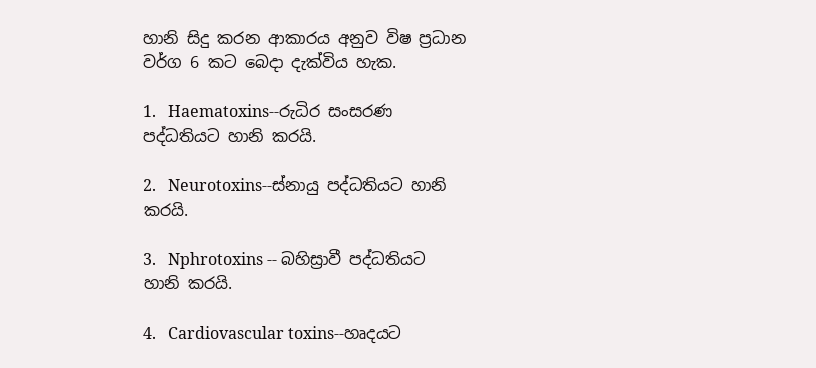හානි සිදු කරන ආකාරය අනුව විෂ ප්‍රධාන වර්ග 6 කට ‌බෙදා දැක්විය හැක.

1.   Haematoxins--රුධිර සංසරණ පද්ධතියට හානි කරයි.

2.   Neurotoxins--ස්නායු පද්ධතියට හානි කරයි.

3.   Nphrotoxins -- බහිස්‍රාවී පද්ධතියට හානි කරයි.

4.   Cardiovascular toxins--හෘදයට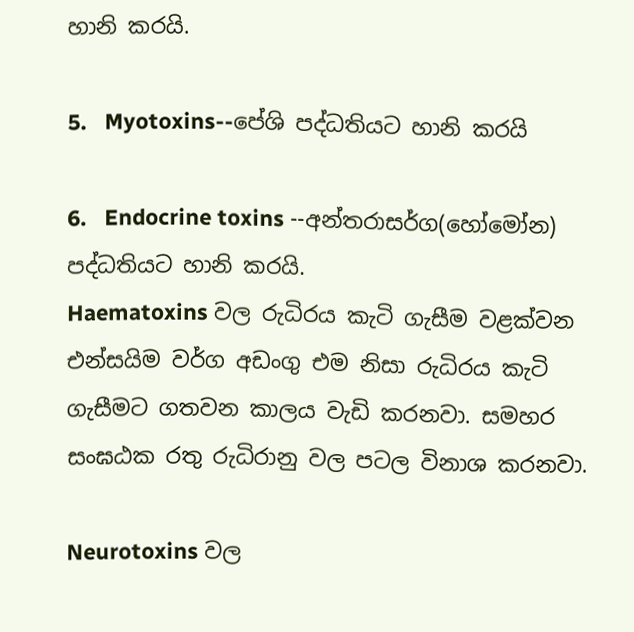හානි කරයි.

5.   Myotoxins--පේශි පද්ධතියට හානි කරයි

6.   Endocrine toxins --අන්තරාසර්ග(හෝ‌මෝන) පද්ධතියට හානි කරයි.
Haematoxins වල රුධිරය කැටි ගැසීම වළක්වන එන්සයිම වර්ග අඩංගු එම නිසා රුධිරය කැටි ගැසීමට ගතවන කාලය වැඩි ‌කරනවා. සමහර සංඝඨක රතු රුධිරානු වල පටල විනාශ කරනවා.

Neurotoxins වල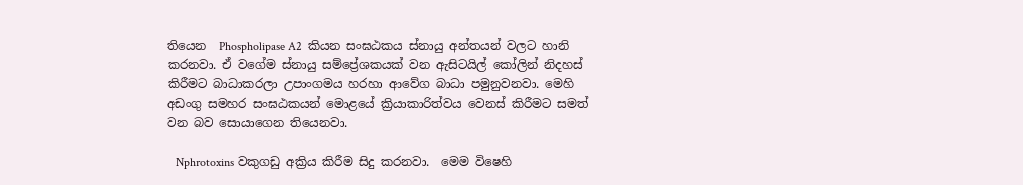තියෙන  Phospholipase A2  කියන සංඝඨකය ස්නායු අන්තයන් වලට හානි කරනවා. ඒ වගේම ස්නායු සම්‌ප්‍රේශකයක් වන ඇසිටයිල් ‌කෝලින් නිදහස් කිරීමට බාධාකරලා උපාංගමය හරහා ආ‌වේග බාධා පමුනුවනවා. මෙහි අඩංගු සමහර සංඝඨකයන් ‌මොළ‌යේ ක්‍රියාකාරිත්වය ‌වෙනස් කිරීමට සමත් වන බව ‌සොයා‌ගෙන තියෙනවා.

   Nphrotoxins වකුගඩු අක්‍රිය කිරීම සිදු කරනවා.  මෙම වි‌ෂෙහි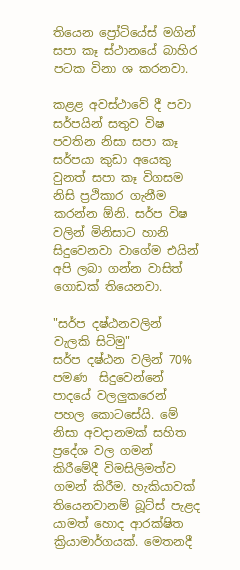තියෙන ‌ප්‍රෝටි‌යේස් මගින් සපා කෑ ස්ථාන‌යේ බාහිර පටක විනා ශ කරනවා.

කළළ අවස්ථා‌වේ දී පවා සර්පයින් සතුව විෂ පවතින නිසා සපා කෑ සර්පයා කුඩා අ‌යෙකු වුනත් සපා කෑ විගසම නිසි ප්‍රථිකාර ගැනීම කරන්න ඕනි. සර්ප විෂ වලින් මිනිසාට හානි සිදුවෙනවා වාගේම එයින් අපි ලබා ගන්න වාසිත් ගොඩක් තියෙනවා.

"සර්ප දෂ්ඨනවලින් වැලකි සිටිමු"
සර්ප දෂ්ඨන වලින් 70% පමණ  සිදුවෙන්නේ පාදයේ වලලුකරෙන් පහල කොටසේයි. මේ නිසා අවදානමක් සහිත ප්‍රදේශ වල ගමන් කිරීමේදී විමසිලිමත්ව ගමන් කිරීම. හැකියාවක් තියෙනවානම් බූට්ස් පැළද යාමත් හොද ආරක්ෂිත ක්‍රියාමාර්ගයක්. මෙතනදී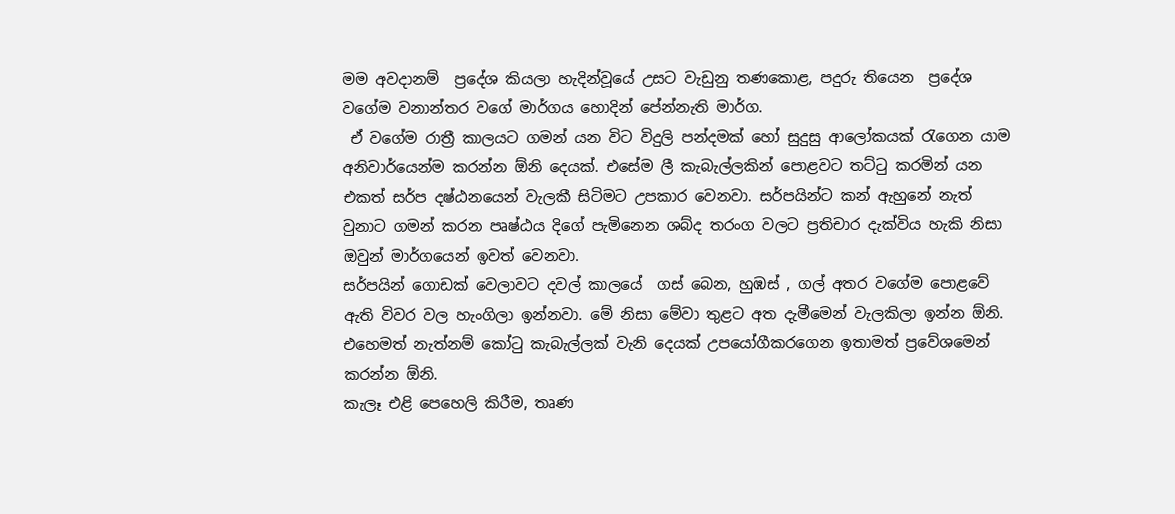මම අවදානම්  ප්‍රදේශ කියලා හැදින්වූයේ උසට වැඩුනු තණකොළ, පදුරු තියෙන  ප්‍රදේශ වගේම වනාන්තර වගේ මාර්ගය හොදින් පේන්නැති මාර්ග.
 ඒ වගේම රාත්‍රී කාලයට ගමන් යන විට විදුලි පන්දමක් හෝ සුදුසු ආලෝකයක් රැගෙන යාම අනිවාර්යෙන්ම කරන්න ඕනි දෙයක්. එසේම ලී කැබැල්ලකින් පොළවට තට්ටු කරමින් යන එකත් සර්ප දෂ්ඨනයෙන් වැලකී සිටිමට උපකාර වෙනවා. සර්පයින්ට කන් ඇහුනේ නැත් වුනාට ගමන් කරන පෘෂ්ඨය දිගේ පැමිනෙන ශබ්ද තරංග වලට ප්‍රතිචාර දැක්විය හැකි නිසා ඔවුන් මාර්ගයෙන් ඉවත් වෙනවා.
සර්පයින් ගොඩක් වෙලාවට දවල් කාලයේ  ගස් බෙන, හුඹස් , ගල් අතර වගේම පොළවේ ඇති විවර වල හැංගිලා ඉන්නවා. මේ නිසා මේවා තුළට අත දැමීමෙන් වැලකිලා ඉන්න ඕනි. එහෙමත් නැත්නම් කෝටු කැබැල්ලක් වැනි දෙයක් උපයෝගීකරගෙන ඉතාමත් ප්‍රවේශමෙන් කරන්න ඕනි.
කැලෑ එළි පෙහෙලි කිරීම, තෘණ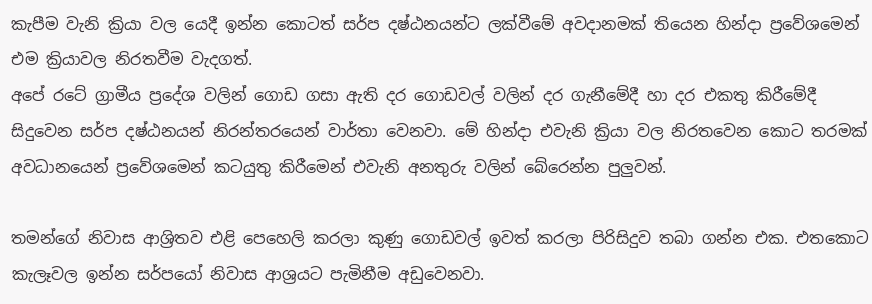කැපීම වැනි ක්‍රියා වල යෙදී ඉන්න කොටත් සර්ප දෂ්ඨනයන්ට ලක්වීමේ අවදානමක් තියෙන හින්දා ප්‍රවේශමෙන් එම ක්‍රියාවල නිරතවීම වැදගත්.
අපේ රටේ ග්‍රාමීය ප්‍රදේශ වලින් ගොඩ ගසා ඇති දර ගොඩවල් වලින් දර ගැනීමේදී හා දර එකතු කිරීමේදී සිදුවෙන සර්ප දෂ්ඨනයන් නිරන්තරයෙන් වාර්තා වෙනවා. මේ හින්දා එවැනි ක්‍රියා වල නිරතවෙන කොට තරමක් අවධානයෙන් ප්‍රවේශමෙන් කටයුතු කිරීමෙන් එවැනි අනතුරු වලින් බේරෙන්න පුලුවන්.

තමන්ගේ නිවාස ආශ්‍රිතව එළි පෙහෙලි කරලා කුණු ගොඩවල් ඉවත් කරලා පිරිසිදුව තබා ගන්න එක. එතකොට කැලෑවල ඉන්න සර්පයෝ නිවාස ආශ්‍රයට පැමිනීම අඩුවෙනවා.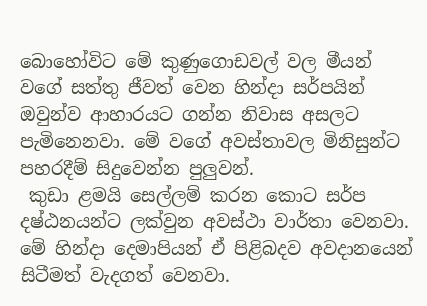බොහෝවිට මේ කුණුගොඩවල් වල මීයන් වගේ සත්තු ජීවත් වෙන හින්දා සර්පයින් ඔවුන්ව ආහාරයට ගන්න නිවාස අසලට පැමිනෙනවා. මේ වගේ අවස්තාවල මිනිසුන්ට පහරදීම් සිදුවෙන්න පුලුවන්.
 කුඩා ළමයි සෙල්ලම් කරන කොට සර්ප දෂ්ඨනයන්ට ලක්වුන අවස්ථා වාර්තා වෙනවා. මේ හින්දා දෙමාපියන් ඒ පිළිබදව අවදානයෙන් සිටීමත් වැදගත් වෙනවා.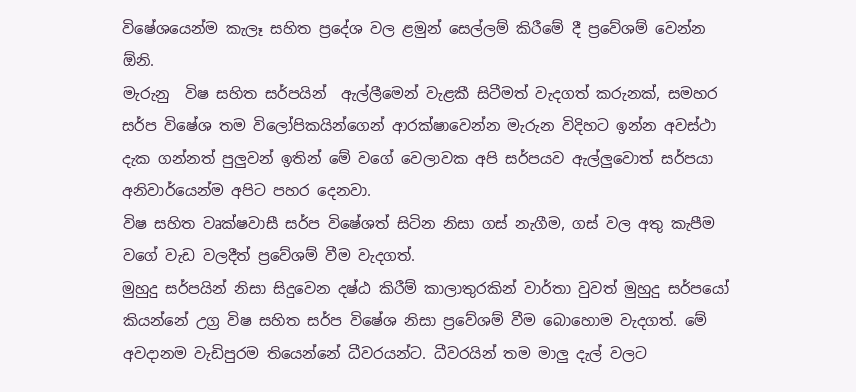විෂේශයෙන්ම කැලෑ සහිත ප්‍රදේශ වල ළමුන් සෙල්ලම් කිරීමේ දී ප්‍රවේශම් වෙන්න ඕනි.
මැරුනු  විෂ සහිත සර්පයින්  ඇල්ලීමෙන් වැළකී සිටීමත් වැදගත් කරුනක්, සමහර සර්ප විෂේශ තම විලෝපිකයින්ගෙන් ආරක්ෂාවෙන්න මැරුන විදිහට ඉන්න අවස්ථා දැක ගන්නත් පුලුවන් ඉතින් මේ වගේ වෙලාවක අපි සර්පයව ඇල්ලුවොත් සර්පයා අනිවාර්යෙන්ම අපිට පහර දෙනවා.
විෂ සහිත වෘක්ෂවාසී සර්ප විෂේශත් සිටින නිසා ගස් නැගීම, ගස් වල අතු කැපීම වගේ වැඩ වලදීත් ප්‍රවේශම් වීම වැදගත්.
මුහුදු සර්පයින් නිසා සිදුවෙන දෂ්ඨ කිරීම් කාලාතුරකින් වාර්තා වුවත් මුහුදු සර්පයෝ කියන්නේ උග්‍ර විෂ සහිත සර්ප විෂේශ නිසා ප්‍රවේශම් වීම බොහොම වැදගත්. මේ අවදානම වැඩිපුරම තියෙන්නේ ධීවරයන්ට. ධීවරයින් තම මාලු දැල් වලට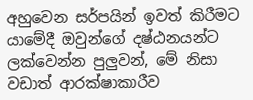අහුවෙන සර්පයින් ඉවත් කිරීමට යාමේදී ඔවුන්ගේ දෂ්ඨනයන්ට ලක්වෙන්න පුලුවන්, මේ නිසා වඩාත් ආරක්ෂාකාරීව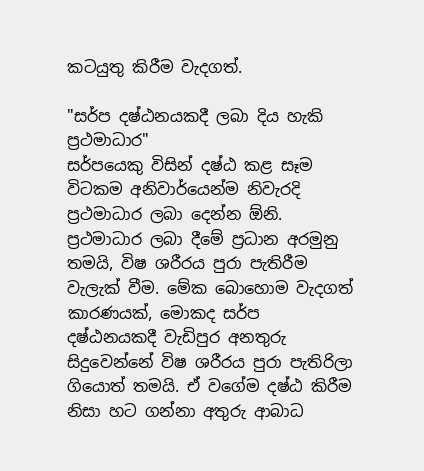කටයුතු කිරීම වැදගත්.

"සර්ප දෂ්ඨනයකදී ලබා දිය හැකි ප්‍රථමාධාර"
සර්පයෙකු විසින් දෂ්ඨ කළ සෑම විටකම අනිවාර්යෙන්ම නිවැරදි ප්‍රථමාධාර ලබා දෙන්න ඕනි.
ප්‍රථමාධාර ලබා දීමේ ප්‍රධාන අරමුනු තමයි, විෂ ශරීරය පුරා පැතිරීම වැලැක් වීම. මේක බොහොම වැදගත් කාරණයක්, මොකද සර්ප දෂ්ඨනයකදී වැඩිපුර අනතුරු සිදුවෙන්නේ විෂ ශරීරය පුරා පැතිරිලා ගියොත් තමයි. ඒ වගේම දෂ්ඨ කිරීම නිසා හට ගන්නා අතුරු ආබාධ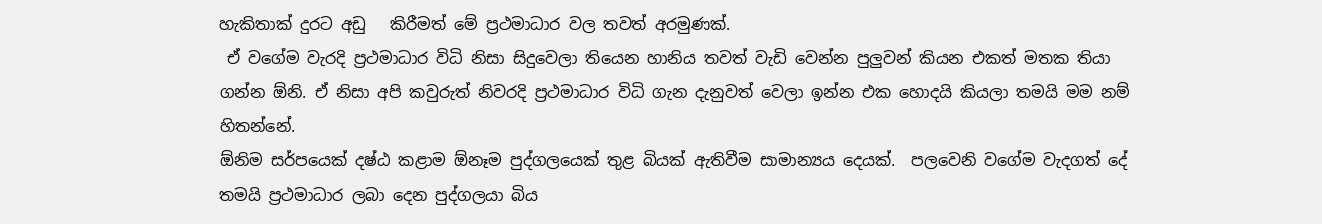හැකිතාක් දුරට අඩු   කිරීමත් මේ ප්‍රථමාධාර වල තවත් අරමුණක්.
 ඒ වගේම වැරදි ප්‍රථමාධාර විධි නිසා සිදුවෙලා තියෙන හානිය තවත් වැඩි වෙන්න පුලුවන් කියන එකත් මතක තියා ගන්න ඕනි. ඒ නිසා අපි කවුරුත් නිවරදි ප්‍රථමාධාර විධි ගැන දැනුවත් වෙලා ඉන්න එක හොදයි කියලා තමයි මම නම් හිතන්නේ.
ඕනිම සර්පයෙක් දෂ්ඨ කළාම ඕනෑම පුද්ගලයෙක් තුළ බියක් ඇතිවීම සාමාන්‍යය දෙයක්.  පලවෙනි වගේම වැදගත් දේ තමයි ප්‍රථමාධාර ලබා දෙන පුද්ගලයා බිය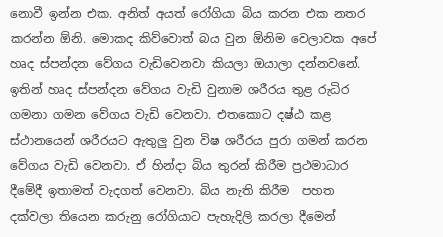නොවී ඉන්න එක. අනිත් අයත් රෝගියා බිය කරන එක නතර කරන්න ඕනි. මොකද කිව්වොත් බය වුන ඕනිම වෙලාවක අපේ හෘද ස්පන්දන වේගය වැඩිවෙනවා කියලා ඔයාලා දන්නවනේ. ඉතින් හෘද ස්පන්දන වේගය වැඩි වුනාම ශරීරය තුළ රුධිර ගමනා ගමන වේගය වැඩි වෙනවා. එතකොට දෂ්ඨ කළ ස්ථානයෙන් ශරීරයට ඇතුලු වුන විෂ ශරීරය පුරා ගමන් කරන වේගය වැඩි වෙනවා. ඒ හින්දා බිය තුරන් කිරීම ප්‍රථමාධාර දීමේදී ඉතාමත් වැදගත් වෙනවා. බිය නැති කිරීම  පහත දක්වලා තියෙන කරුනු රෝගියාට පැහැදිලි කරලා දීමෙන්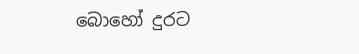බොහෝ දුරට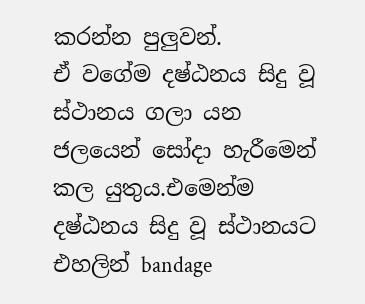කරන්න පුලුවන්.
ඒ වගේම දෂ්ඨනය සිදු වූ ස්ථානය ගලා යන ජලයෙන් සෝදා හැරීමෙන් කල යුතුය.එමෙන්ම දෂ්ඨනය සිදු වූ ස්ථානයට එහලින් bandage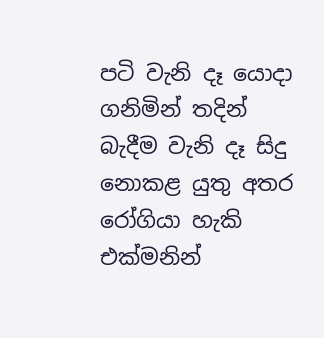පටි වැනි දෑ යොදා ගනිමින් තදින් බැදීම වැනි දෑ සිදු නොකළ යුතු අතර රෝගියා හැකි එක්මනින්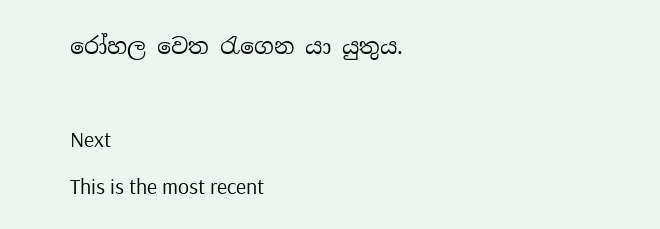රෝහල වෙත රැගෙන යා යුතුය.

Next
This is the most recent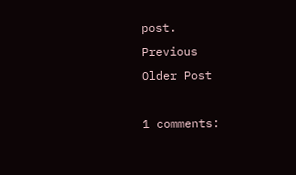post.
Previous
Older Post

1 comments: